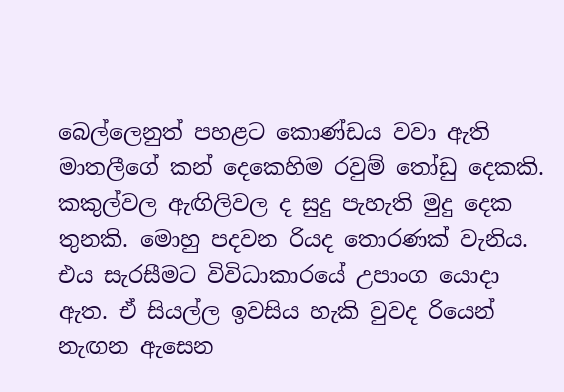බෙල්ලෙනුත් පහළට කොණ්ඩය වවා ඇති මාතලීගේ කන් දෙකෙහිම රවුම් තෝඩු දෙකකි. කකුල්වල ඇඟිලිවල ද සුදු පැහැති මුදු දෙක තුනකි. මොහු පදවන රියද තොරණක් වැනිය. එය සැරසීමට විවිධාකාරයේ උපාංග යොදා ඇත. ඒ සියල්ල ඉවසිය හැකි වුවද රියෙන් නැඟන ඇසෙන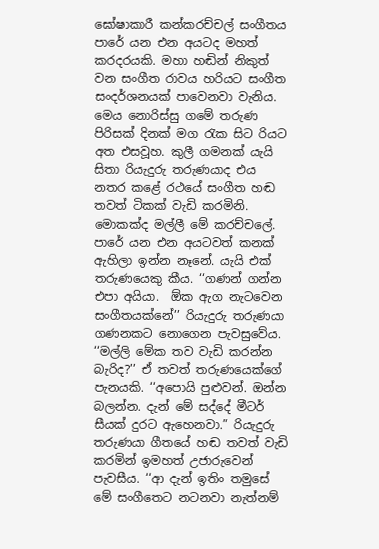ඝෝෂාකාරී කන්කරච්චල් සංගීතය පාරේ යන එන අයටද මහත් කරදරයකි. මහා හඬින් නිකුත් වන සංගීත රාවය හරියට සංගීත සංදර්ශනයක් පාවෙනවා වැනිය. මෙය නොරිස්සු ගමේ තරුණ පිරිසක් දිනක් මග රැක සිට රියට අත එසවූහ. කුලී ගමනක් යැයි සිතා රියැදුරු තරුණයාද එය නතර කළේ රථයේ සංගීත හඬ තවත් ටිකක් වැඩි කරමිනි. මොකක්ද මල්ලී මේ කරච්චලේ. පාරේ යන එන අයටවත් කනක් ඇහිලා ඉන්න නෑනේ. යැයි එක් තරුණයෙකු කීය. ‘‘ගණන් ගන්න එපා අයියා.  ඕක ඇග නැටවෙන සංගීතයක්නේ’’ රියැදුරු තරුණයා ගණනකට නොගෙන පැවසුවේය. ‘‘මල්ලි මේක තව වැඩි කරන්න බැරිද?’’ ඒ තවත් තරුණයෙක්ගේ පැනයකි. ‘‘අපොයි පුළුවන්. ඔන්න බලන්න. දැන් මේ සද්දේ මීටර් සීයක් දුරට ඇහෙනවා.” රියැදුරු තරුණයා ගීතයේ හඬ තවත් වැඩි කරමින් ඉමහත් උජාරුවෙන් පැවසීය. ‘‘ආ දැන් ඉතිං තමුසේ මේ සංගීතෙට නටනවා නැත්නම්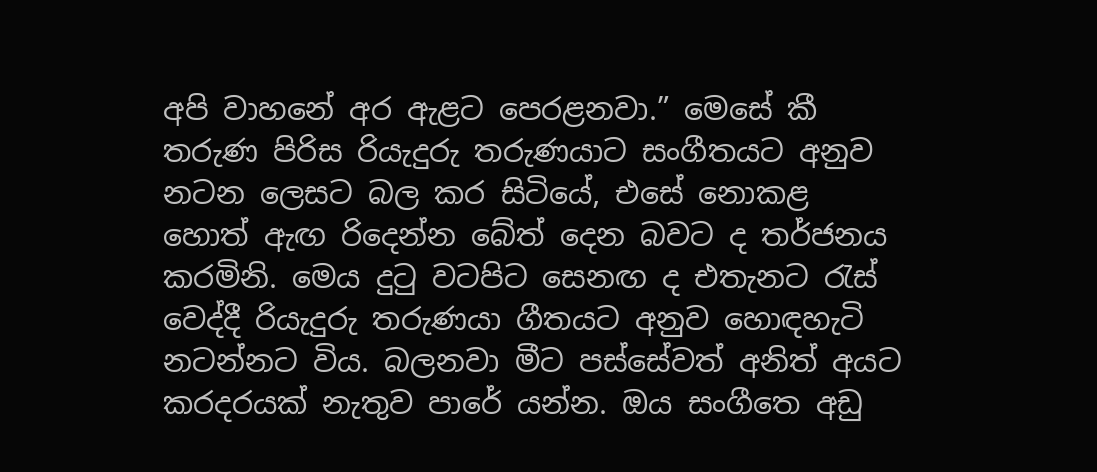අපි වාහනේ අර ඇළට පෙරළනවා.” මෙසේ කී තරුණ පිරිස රියැදුරු තරුණයාට සංගීතයට අනුව නටන ලෙසට බල කර සිටියේ, එසේ නොකළ හොත් ඇඟ රිදෙන්න බේත් දෙන බවට ද තර්ජනය කරමිනි. මෙය දුටු වටපිට සෙනඟ ද එතැනට රැස් වෙද්දී රියැදුරු තරුණයා ගීතයට අනුව හොඳහැටි නටන්නට විය. බලනවා මීට පස්සේවත් අනිත් අයට කරදරයක් නැතුව පාරේ යන්න. ඔය සංගීතෙ අඩු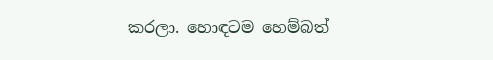කරලා. හොඳටම හෙම්බත්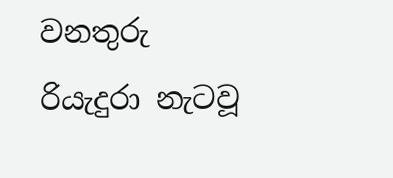වනතුරු රියැදුරා නැටවූ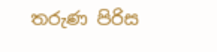තරුණ පිරිස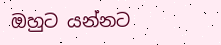ඔහුට යන්නට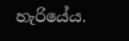හැරියේය.